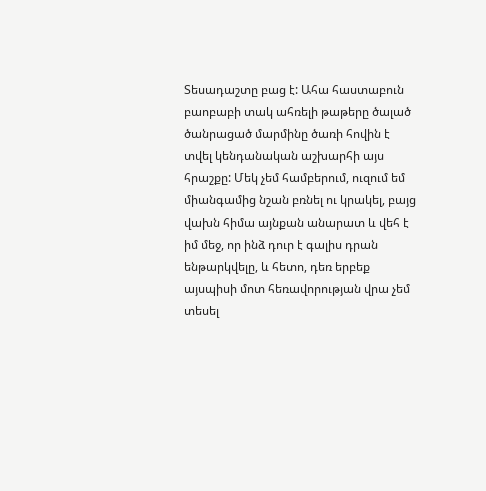Տեսադաշտը բաց է: Ահա հաստաբուն բաոբաբի տակ ահռելի թաթերը ծալած ծանրացած մարմինը ծառի հովին է տվել կենդանական աշխարհի այս հրաշքը: Մեկ չեմ համբերում, ուզում եմ միանգամից նշան բռնել ու կրակել, բայց վախն հիմա այնքան անարատ և վեհ է իմ մեջ, որ ինձ դուր է գալիս դրան ենթարկվելը, և հետո, դեռ երբեք այսպիսի մոտ հեռավորության վրա չեմ տեսել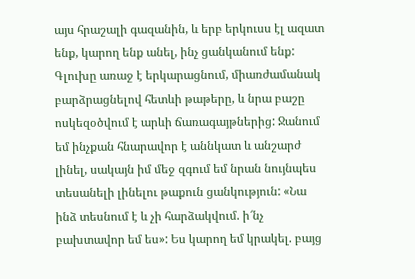այս հրաշալի գազանին, և երբ երկուսս էլ ազատ ենք, կարող ենք անել, ինչ ցանկանում ենք: Գլուխը առաջ է երկարացնում, միառժամանակ բարձրացնելով հետևի թաթերը, և նրա բաշը ոսկեզօծվում է արևի ճառագայթներից: Ջանում եմ ինչքան հնարավոր է աննկատ և անշարժ լինել, սակայն իմ մեջ զգում եմ նրան նույնպես տեսանելի լինելու թաքուն ցանկություն: «Նա ինձ տեսնում է և չի հարձակվում. ի՜նչ բախտավոր եմ ես»: Ես կարող եմ կրակել. բայց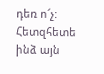դեռ ո՜չ: Հետզհետե ինձ այն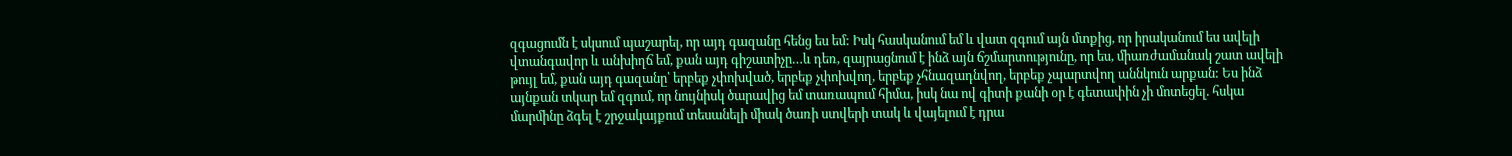զգացումն է սկսում պաշարել, որ այդ գազանը հենց ես եմ: Իսկ հասկանում եմ և վատ զգում այն մտքից, որ իրականում ես ավելի վտանգավոր և անխիղճ եմ, քան այդ գիշատիչը…և դեռ, զայրացնում է ինձ այն ճշմարտությունը, որ ես, միառժամանակ շատ ավելի թույլ եմ, քան այդ գազանը՝ երբեք չփոխված, երբեք չփոխվող, երբեք չհնազադնվող, երբեք չպարտվող աննկուն արքան: Ես ինձ այնքան տկար եմ զգում, որ նույնիսկ ծարավից եմ տառապում հիմա, իսկ նա ով գիտի քանի օր է գետափին չի մոտեցել. հսկա մարմինը ձգել է շրջակայքում տեսանելի միակ ծառի ստվերի տակ և վայելում է դրա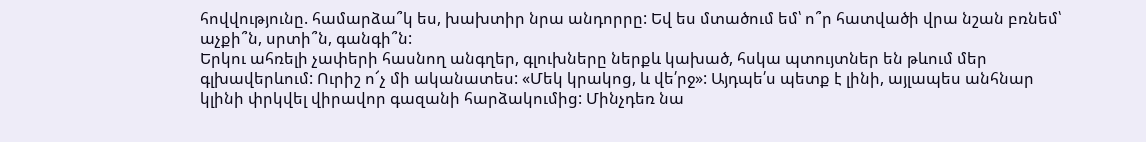հովվությունը. համարձա՞կ ես, խախտիր նրա անդորրը: Եվ ես մտածում եմ՝ ո՞ր հատվածի վրա նշան բռնեմ՝ աչքի՞ն, սրտի՞ն, գանգի՞ն:
Երկու ահռելի չափերի հասնող անգղեր, գլուխները ներքև կախած, հսկա պտույտներ են թևում մեր գլխավերևում: Ուրիշ ո՜չ մի ականատես: «Մեկ կրակոց, և վե՛րջ»: Այդպե՛ս պետք է լինի, այլապես անհնար կլինի փրկվել վիրավոր գազանի հարձակումից: Մինչդեռ նա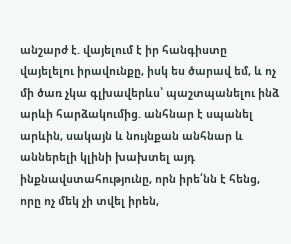անշարժ է. վայելում է իր հանգիստը վայելելու իրավունքը, իսկ ես ծարավ եմ, և ոչ մի ծառ չկա գլխավերևս՝ պաշտպանելու ինձ արևի հարձակումից. անհնար է սպանել արևին, սակայն և նույնքան անհնար և աններելի կլինի խախտել այդ ինքնավստահությունը, որն իրե՛նն է հենց, որը ոչ մեկ չի տվել իրեն,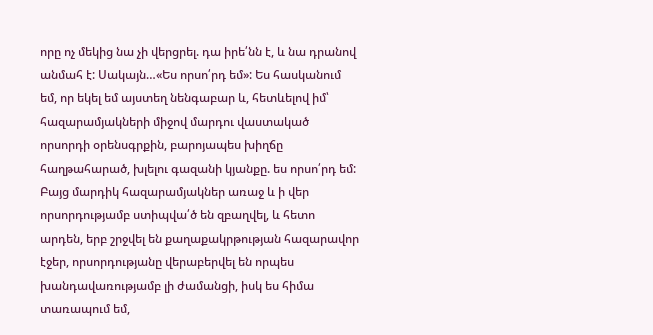որը ոչ մեկից նա չի վերցրել. դա իրե՛նն է, և նա դրանով անմահ է: Սակայն…«Ես որսո՛րդ եմ»: Ես հասկանում եմ, որ եկել եմ այստեղ նենգաբար և, հետևելով իմ՝ հազարամյակների միջով մարդու վաստակած որսորդի օրենսգրքին, բարոյապես խիղճը հաղթահարած, խլելու գազանի կյանքը. ես որսո՛րդ եմ: Բայց մարդիկ հազարամյակներ առաջ և ի վեր որսորդությամբ ստիպվա՛ծ են զբաղվել, և հետո արդեն, երբ շրջվել են քաղաքակրթության հազարավոր էջեր, որսորդությանը վերաբերվել են որպես խանդավառությամբ լի ժամանցի, իսկ ես հիմա տառապում եմ,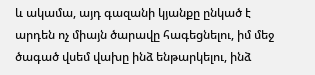և ակամա, այդ գազանի կյանքը ընկած է արդեն ոչ միայն ծարավը հագեցնելու, իմ մեջ ծագած վսեմ վախը ինձ ենթարկելու, ինձ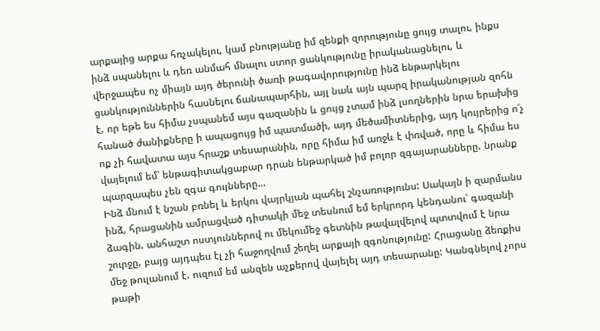արքայից արքա հռչակելու, կամ բնությանը իմ զենքի զորությունը ցույց տալու, ինքս ինձ սպանելու և դեռ անմահ մնալու ստոր ցանկությունը իրականացնելու, և վերջապես ոչ միայն այդ ծերունի ծառի թագավորությունը ինձ ենթարկելու ցանկություններին հասնելու ճանապարհին, այլ նաև այն պարզ իրականության զոհն է, որ եթե ես հիմա չսպանեմ այս գազանին և ցույց չտամ ինձ լսողներին նրա երախից հանած ժանիքները ի ապացույց իմ պատմածի, այդ մեծամիտներից, այդ կույրերից ո՛չ ոք չի հավատա այս հրաշք տեսարանին, որը հիմա իմ առջև է փռված, որը և հիմա ես վայելում եմ՝ ենթագիտակցաբար դրան ենթարկած իմ բոլոր զգայարանները. նրանք պարզապես չեն զգա գույնները…
Ինձ մնում է նշան բռնել և երկու վայրկյան պահել շնչառությունս: Սակայն ի զարմանս ինձ, հրացանին ամրացված դիտակի մեջ տեսնում եմ երկրորդ կենդանու՝ գազանի ձագին. անհաշտ ոստյուններով ու մեկումեջ գետնին թավալվելով պտտվում է նրա շուրջը, բայց այդպես էլ չի հաջողվում շեղել արքայի զգոնությունը: Հրացանը ձեռքիս մեջ թուլանում է. ուզում եմ անզեն աչքերով վայելել այդ տեսարանը: Կանգնելով չորս թաթի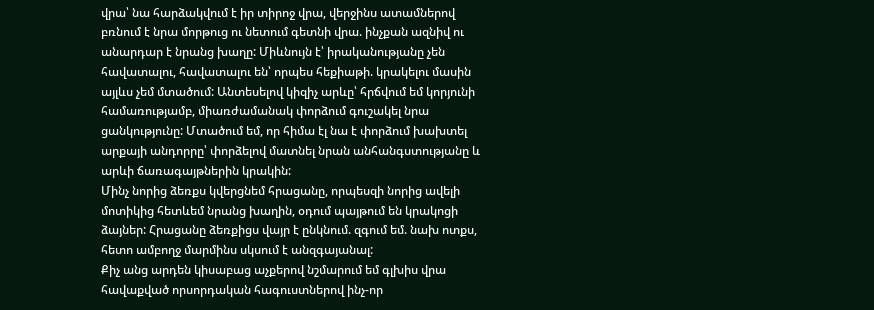վրա՝ նա հարձակվում է իր տիրոջ վրա, վերջինս ատամներով բռնում է նրա մորթուց ու նետում գետնի վրա. ինչքան ազնիվ ու անարդար է նրանց խաղը: Միևնույն է՝ իրականությանը չեն հավատալու, հավատալու են՝ որպես հեքիաթի. կրակելու մասին այլևս չեմ մտածում: Անտեսելով կիզիչ արևը՝ հրճվում եմ կորյունի համառությամբ, միառժամանակ փորձում գուշակել նրա ցանկությունը: Մտածում եմ, որ հիմա էլ նա է փորձում խախտել արքայի անդորրը՝ փորձելով մատնել նրան անհանգստությանը և արևի ճառագայթներին կրակին:
Մինչ նորից ձեռքս կվերցնեմ հրացանը, որպեսզի նորից ավելի մոտիկից հետևեմ նրանց խաղին, օդում պայթում են կրակոցի ձայներ: Հրացանը ձեռքիցս վայր է ընկնում. զգում եմ. նախ ոտքս, հետո ամբողջ մարմինս սկսում է անզգայանալ:
Քիչ անց արդեն կիսաբաց աչքերով նշմարում եմ գլխիս վրա հավաքված որսորդական հագուստներով ինչ-որ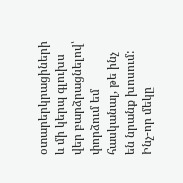օտարերկրացիների և մի կերպ գլուխս վեր բարձրացնելով՝ փորձում եմ հասկանալ, թե ինչ են նրանք խոսում: Ինչ-որ մեկը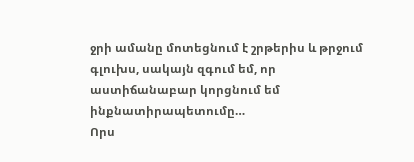ջրի ամանը մոտեցնում է շրթերիս և թրջում գլուխս, սակայն զգում եմ, որ աստիճանաբար կորցնում եմ ինքնատիրապետումը…
Որս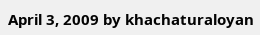April 3, 2009 by khachaturaloyan